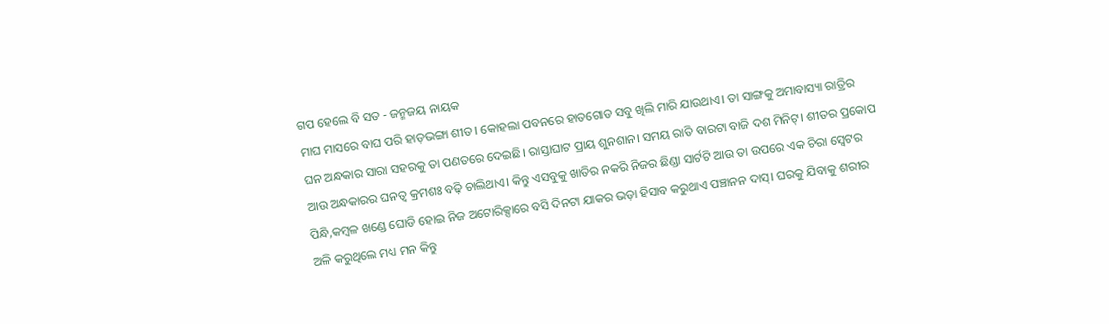ଗପ ହେଲେ ବି ସତ - ଜନ୍ମଜୟ ନାୟକ
ମାଘ ମାସରେ ବାଘ ପରି ହାଡ଼ଭଙ୍ଗା ଶୀତ। କୋହଲା ପବନରେ ହାତଗୋଡ ସବୁ ଖିଲି ମାରି ଯାଉଥାଏ। ତା ସାଙ୍ଗକୁ ଅମାବାସ୍ୟା ରାତ୍ରିର ଘନ ଅନ୍ଧକାର ସାରା ସହରକୁ ତା ପଣତରେ ଦେଇଛି। ରାସ୍ତାଘାଟ ପ୍ରାୟ ଶୁନଶାନ। ସମୟ ରାତି ବାରଟା ବାଜି ଦଶ ମିନିଟ୍। ଶୀତର ପ୍ରକୋପ ଆଉ ଅନ୍ଧକାରର ଘନତ୍ୱ କ୍ରମଶଃ ବଢ଼ି ଚାଲିଥାଏ। କିନ୍ତୁ ଏସବୁକୁ ଖାତିର ନକରି ନିଜର ଛିଣ୍ଡା ସାର୍ଟଟି ଆଉ ତା ଉପରେ ଏକ ଚିରା ସ୍ବେଟର ପିନ୍ଧି,କମ୍ବଳ ଖଣ୍ଡେ ଘୋଡି ହୋଇ ନିଜ ଅଟୋରିକ୍ସାରେ ବସି ଦିନଟା ଯାକର ଭଡ଼ା ହିସାବ କରୁଥାଏ ପଞ୍ଚାନନ ଦାସ୍। ଘରକୁ ଯିବାକୁ ଶରୀର ଅଳି କରୁଥିଲେ ମଧ୍ୟ ମନ କିନ୍ତୁ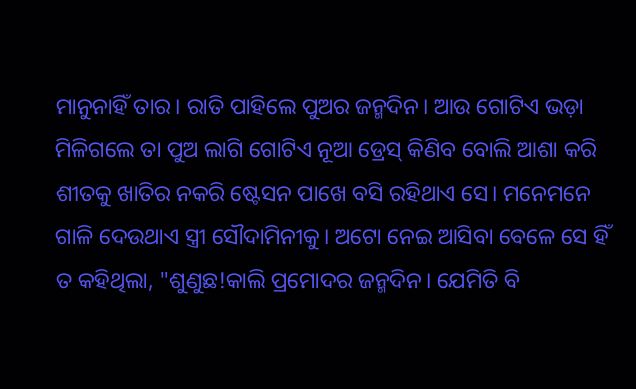ମାନୁନାହିଁ ତାର। ରାତି ପାହିଲେ ପୁଅର ଜନ୍ମଦିନ। ଆଉ ଗୋଟିଏ ଭଡ଼ା ମିଳିଗଲେ ତା ପୁଅ ଲାଗି ଗୋଟିଏ ନୂଆ ଡ୍ରେସ୍ କିଣିବ ବୋଲି ଆଶା କରି ଶୀତକୁ ଖାତିର ନକରି ଷ୍ଟେସନ ପାଖେ ବସି ରହିଥାଏ ସେ। ମନେମନେ ଗାଳି ଦେଉଥାଏ ସ୍ତ୍ରୀ ସୌଦାମିନୀକୁ। ଅଟୋ ନେଇ ଆସିବା ବେଳେ ସେ ହିଁ ତ କହିଥିଲା, "ଶୁଣୁଛ!କାଲି ପ୍ରମୋଦର ଜନ୍ମଦିନ। ଯେମିତି ବି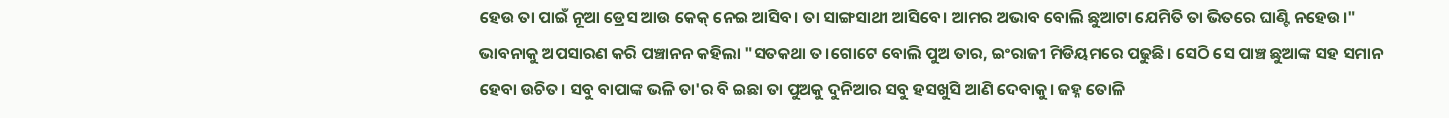ହେଉ ତା ପାଇଁ ନୂଆ ଡ୍ରେସ ଆଉ କେକ୍ ନେଇ ଆସିବ। ତା ସାଙ୍ଗସାଥୀ ଆସିବେ। ଆମର ଅଭାବ ବୋଲି ଛୁଆଟା ଯେମିତି ତା ଭିତରେ ଘାଣ୍ଟି ନହେଉ।" ଭାବନାକୁ ଅପସାରଣ କରି ପଞ୍ଚାନନ କହିଲା "ସତକଥା ତ।ଗୋଟେ ବୋଲି ପୁଅ ତାର, ଇଂରାଜୀ ମିଡିୟମରେ ପଢୁଛି। ସେଠି ସେ ପାଞ୍ଚ ଛୁଆଙ୍କ ସହ ସମାନ ହେବା ଉଚିତ। ସବୁ ବାପାଙ୍କ ଭଳି ତା'ର ବି ଇଛା ତା ପୁଅକୁ ଦୁନିଆର ସବୁ ହସଖୁସି ଆଣି ଦେବାକୁ। ଜହ୍ନ ତୋଳି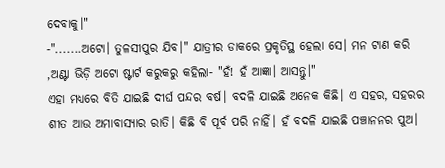ଦେବାକୁ।"
-".......ଅଟୋ। ତୁଳସୀପୁର ଯିବ।" ଯାତ୍ରୀର ଡାକରେ ପ୍ରକୃତିସ୍ଥ ହେଲା ସେ। ମନ ଟାଣ କରି ,ଅଣ୍ଟା ଭିଡ଼ି ଅଟୋ ଷ୍ଟାର୍ଟ କରୁକରୁ କହିଲା- "ହଁ! ହଁ ଆଜ୍ଞା। ଆସନ୍ତୁ।"
ଏହା ମଧ୍ୟରେ ବିତି ଯାଇଛି ଦୀର୍ଘ ପନ୍ଦର ବର୍ଷ। ବଦଳି ଯାଇଛି ଅନେକ କିଛି। ଏ ସହର, ସହରର ଶୀତ ଆଉ ଅମାବାସ୍ୟାର ରାତି। କିଛି ବି ପୂର୍ବ ପରି ନାହିଁ। ହଁ ବଦଳି ଯାଇଛି ପଞ୍ଚାନନର ପୁଅ।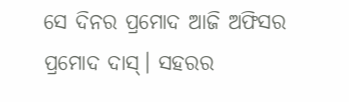ସେ ଦିନର ପ୍ରମୋଦ ଆଜି ଅଫିସର ପ୍ରମୋଦ ଦାସ୍। ସହରର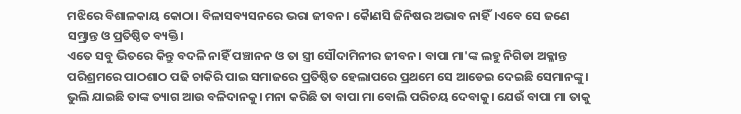ମଝିରେ ବିଶାଳକାୟ କୋଠା। ବିଳାସବ୍ୟସନରେ ଭରା ଜୀବନ। କୋୖଣସି ଜିନିଷର ଅଭାବ ନାହିଁ।ଏବେ ସେ ଜଣେ ସମ୍ଭ୍ରାନ୍ତ ଓ ପ୍ରତିଷ୍ଠିତ ବ୍ୟକ୍ତି।
ଏତେ ସବୁ ଭିତରେ କିନ୍ତୁ ବଦଳି ନାହିଁ ପଞ୍ଚାନନ ଓ ତା ସ୍ତ୍ରୀ ସୌଦାମିନୀର ଜୀବନ। ବାପା ମା'ଙ୍କ ଲହୁ ନିଗିଡା ଅକ୍ଳାନ୍ତ ପରିଶ୍ରମରେ ପାଠଶାଠ ପଢି ଚାକିରି ପାଇ ସମାଜରେ ପ୍ରତିଷ୍ଠିତ ହେଲାପରେ ପ୍ରଥମେ ସେ ଆଡେଇ ଦେଇଛି ସେମାନଙ୍କୁ। ଭୁଲି ଯାଇଛି ତାଙ୍କ ତ୍ୟାଗ ଆଉ ବଳିଦାନକୁ। ମନା କରିଛି ତା ବାପା ମା ବୋଲି ପରିଚୟ ଦେବାକୁ। ଯେଉଁ ବାପା ମା ତାକୁ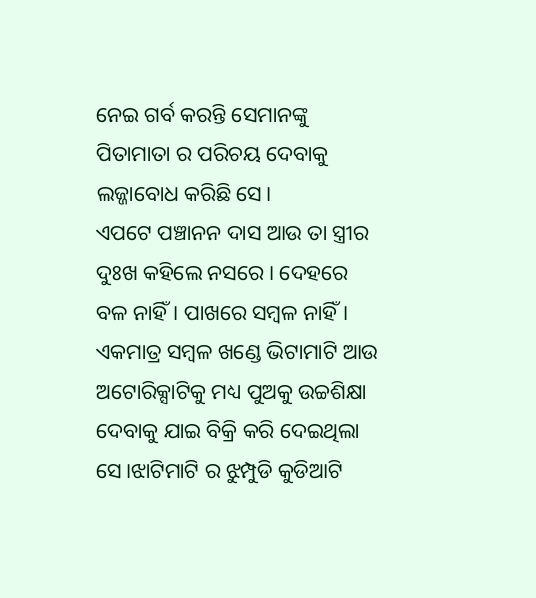ନେଇ ଗର୍ବ କରନ୍ତି ସେମାନଙ୍କୁ ପିତାମାତା ର ପରିଚୟ ଦେବାକୁ ଲଜ୍ଜାବୋଧ କରିଛି ସେ।
ଏପଟେ ପଞ୍ଚାନନ ଦାସ ଆଉ ତା ସ୍ତ୍ରୀର ଦୁଃଖ କହିଲେ ନସରେ। ଦେହରେ ବଳ ନାହିଁ। ପାଖରେ ସମ୍ବଳ ନାହିଁ। ଏକମାତ୍ର ସମ୍ବଳ ଖଣ୍ଡେ ଭିଟାମାଟି ଆଉ ଅଟୋରିକ୍ସାଟିକୁ ମଧ୍ୟ ପୁଅକୁ ଉଚ୍ଚଶିକ୍ଷା ଦେବାକୁ ଯାଇ ବିକ୍ରି କରି ଦେଇଥିଲା ସେ।ଝାଟିମାଟି ର ଝୁମ୍ପୁଡି କୁଡିଆଟି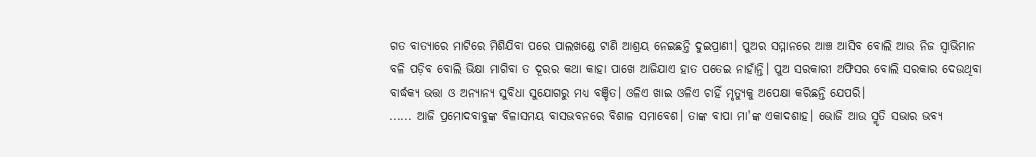ଗତ ବାତ୍ୟାରେ ମାଟିରେ ମିଶିଯିବା ପରେ ପାଲଖଣ୍ଡେ ଟାଣି ଆଶ୍ରୟ ନେଇଛନ୍ତି ଦୁଇପ୍ରାଣୀ। ପୁଅର ସମ୍ମାନରେ ଆଞ୍ଚ ଆସିବ ବୋଲି ଆଉ ନିଜ ସ୍ବାଭିମାନ ବଳି ପଡ଼ିବ ବୋଲି ଭିକ୍ଷା ମାଗିବା ତ ଦୂରର କଥା କାହା ପାଖେ ଆଜିଯାଏ ହାତ ପତେଇ ନାହାଁନ୍ତି। ପୁଅ ସରକାରୀ ଅଫିସର ବୋଲି ସରକାର ଦେଉଥିବା ବାର୍ଦ୍ଧକ୍ୟ ଭତ୍ତା ଓ ଅନ୍ୟାନ୍ୟ ସୁବିଧା ସୁଯୋଗରୁ ମଧ୍ୟ ବଞ୍ଚିତ। ଓଳିଏ ଖାଇ ଓଳିଏ ଚାହିଁ ମୃତ୍ୟୁକୁ ଅପେକ୍ଷା କରିଛନ୍ତି ଯେପରି।
...... ଆଜି ପ୍ରମୋଦବାବୁଙ୍କ ବିଳାସମୟ ବାସଭବନରେ ବିଶାଳ ସମାବେଶ। ତାଙ୍କ ବାପା ମା'ଙ୍କ ଏକାଦଶାହ। ଭୋଜି ଆଉ ସ୍ମୃତି ସଭାର ଭବ୍ୟ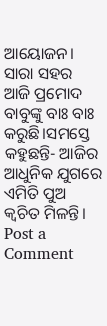ଆୟୋଜନ। ସାରା ସହର ଆଜି ପ୍ରମୋଦ ବାବୁଙ୍କୁ ବାଃ ବାଃ କରୁଛି।ସମସ୍ତେ କହୁଛନ୍ତି- ଆଜିର ଆଧୁନିକ ଯୁଗରେ ଏମିତି ପୁଅ କ୍ଵଚିତ ମିଳନ୍ତି।
Post a Comment